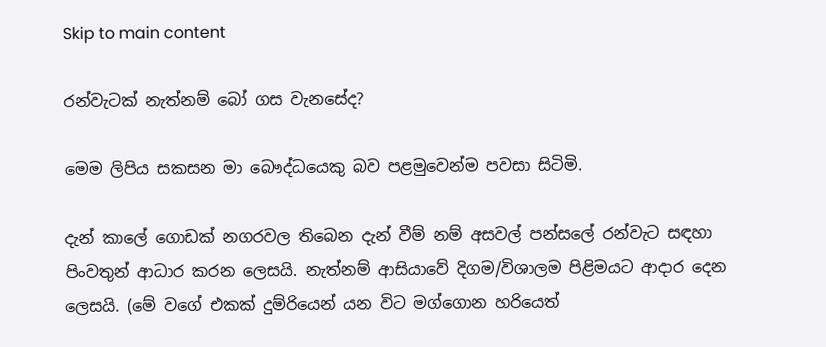Skip to main content

රන්වැටක් නැත්නම් බෝ ගස වැනසේද?

මෙම ලිපිය සකසන මා බෞද්ධයෙකු බව පළමුවෙන්ම පවසා සිටිමි.

දැන් කාලේ ගොඩක් නගරවල තිබෙන දැන් වීම් නම් අසවල් පන්සලේ රන්වැට සඳහා පිංවතුන් ආධාර කරන ලෙසයි. නැත්නම් ආසියාවේ දිගම/විශාලම පිළිමයට ආදාර දෙන ලෙසයි. (මේ වගේ එකක් දුම්රියෙන් යන විට මග්ගොන හරියෙත්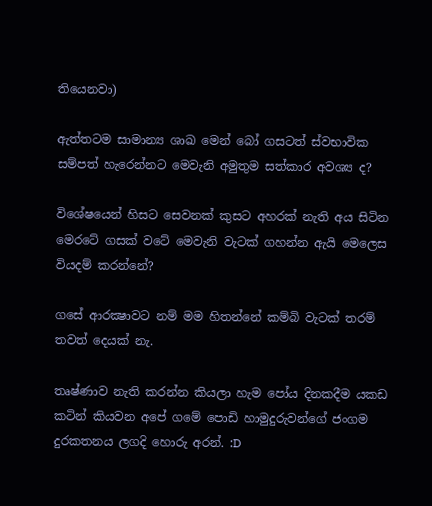තියෙනවා)

ඇත්තටම සාමාන්‍ය ශාඛ මෙන් බෝ ගසටත් ස්වභාවික සම්පත් හැරෙන්නට මෙවැනි අමුතුම සත්කාර අවශ්‍ය ද?

විශේෂයෙන් හිසට සෙවනක් කුසට අහරක් නැති අය සිටින මෙරටේ ගසක් වටේ මෙවැනි වැටක් ගහන්න ඇයි මෙලෙස වියදම් කරන්නේ?

ගසේ ආරක්‍ෂාවට නම් මම හිතන්නේ කම්බි වැටක් තරම් තවත් දෙයක් නැ.

තෘෂ්ණාව නැති කරන්න කියලා හැම පෝය දිනකදීම යකඩ කටින් කියවන අපේ ගමේ පොඩි හාමුදුරුවන්ගේ ජංගම දුරකතනය ලගදි හොරු අරන්. :D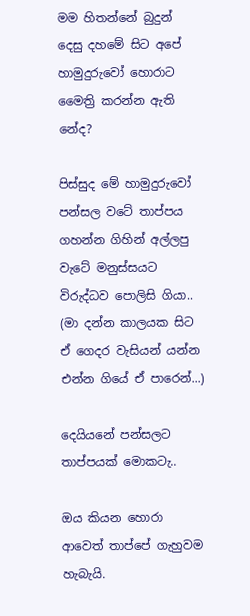මම හිතන්නේ බුදුන් දෙසු දහමේ සිට අපේ හාමුදුරුවෝ හොරාට මෛත්‍රි කරන්න ඇති නේද?

පිස්සුද මේ හාමුදුරුවෝ පන්සල වටේ තාප්පය ගහන්න ගිහින් අල්ලපු වැටේ මනුස්සයට විරුද්ධව පොලිසි ගියා..
(මා දන්න කාලයක සිට ඒ ගෙදර වැසියන් යන්න එන්න ගියේ ඒ පාරෙන්...)

දෙයියනේ පන්සලට තාප්පයක් මොකටැ..

ඔය කියන හොරා ආවෙත් තාප්පේ ගැහුවම හැබැයි.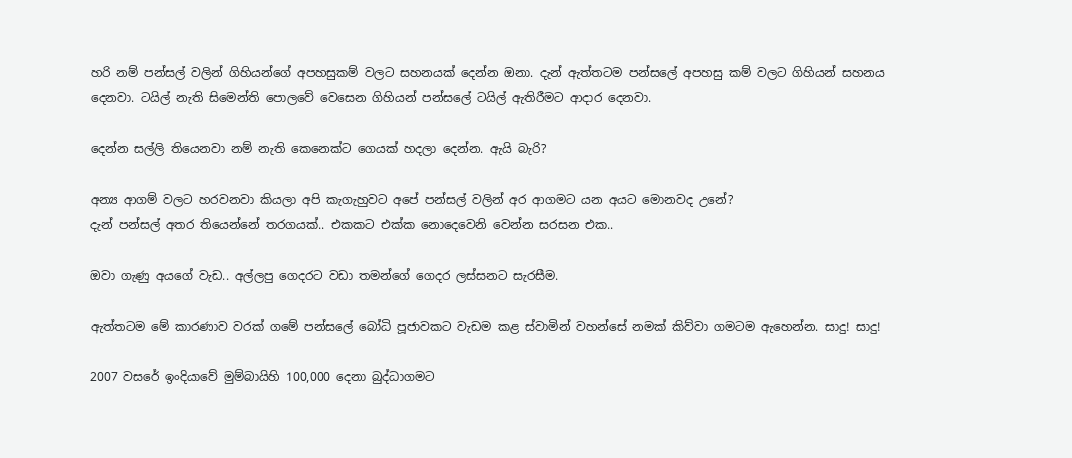හරි නම් පන්සල් වලින් ගිහියන්ගේ අපහසුකම් වලට සහනයක් දෙන්න ඔනා. දැන් ඇත්තටම පන්සලේ අපහසු කම් වලට ගිහියන් සහනය දෙනවා. ටයිල් නැති සිමෙන්ති පොලවේ වෙසෙන ගිහියන් පන්සලේ ටයිල් ඇතිරීමට ආදාර දෙනවා.

දෙන්න සල්ලි තියෙනවා නම් නැති කෙනෙක්ට ගෙයක් හදලා දෙන්න. ඇයි බැරි?

අන්‍ය ආගම් වලට හරවනවා කියලා අපි කැගැහුවට අපේ පන්සල් වලින් අර ආගමට යන අයට මොනවද උනේ?
දැන් පන්සල් අතර තියෙන්නේ තරගයක්.. එකකට එක්ක නොදෙවෙනි වෙන්න සරසන එක..

ඔවා ගැණු අයගේ වැඩ.. අල්ලපු ගෙදරට වඩා තමන්ගේ ගෙදර ලස්සනට සැරසීම.

ඇත්තටම මේ කාරණාව වරක් ගමේ පන්සලේ බෝධි පූජාවකට වැඩම කළ ස්වාමින් වහන්සේ නමක් කිව්වා ගමටම ඇහෙන්න. සාදු! සාදු!

2007 වසරේ ඉංදියාවේ මුම්බායිහි 100,000 දෙනා බුද්ධාගමට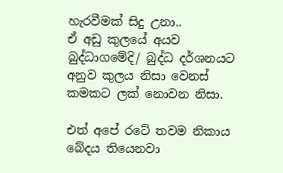හැරවීමක් සිදු උනා..
ඒ අඩු කුලයේ අයව බුද්ධාගමේදි/ බුද්ධ දර්ශනයට අනුව කුලය නිසා වෙනස් කමකට ලක් නොවන නිසා.

එත් අපේ රටේ තවම නිකාය බේදය තියෙනවා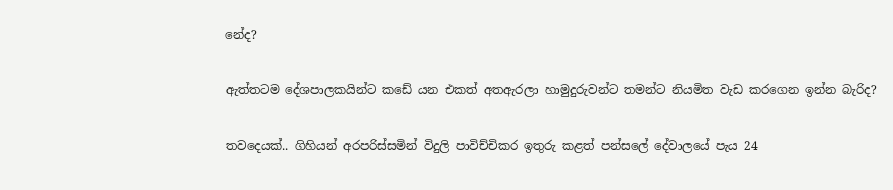නේද?

ඇත්තටම දේශපාලකයින්ට කඩේ යන එකත් අතඇරලා හාමුදුරුවන්ට තමන්ට නියමිත වැඩ කරගෙන ඉන්න බැරිද?

තවදෙයක්.. ගිහියන් අරපරිස්සමින් විදුලි පාවිච්චිකර ඉතුරු කළත් පන්සලේ දේවාලයේ පැය 24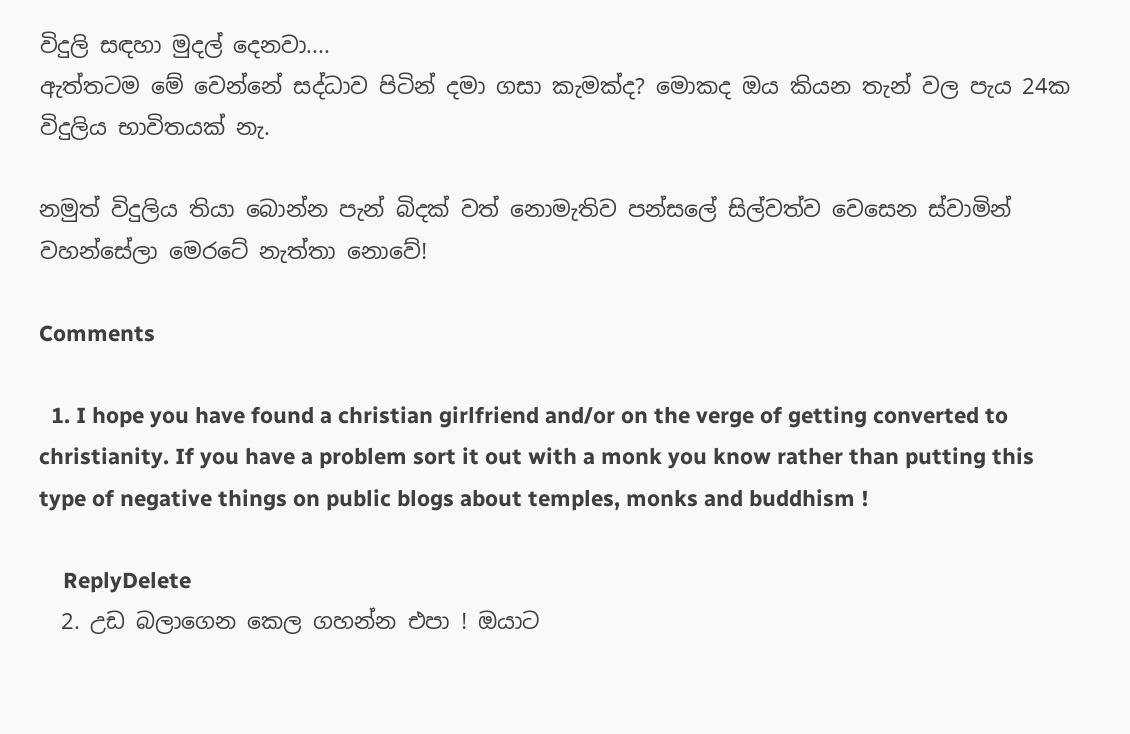විදුලි සඳහා මුදල් දෙනවා....
ඇත්තටම මේ වෙන්නේ සද්ධාව පිටින් දමා ගසා කැමක්ද? මොකද ඔය කියන තැන් වල පැය 24ක විදුලිය භාවිතයක් නැ.

නමුත් විදුලිය තියා බොන්න පැන් බිදක් වත් නොමැතිව පන්සලේ සිල්වත්ව වෙසෙන ස්වාමින් වහන්සේලා මෙරටේ නැත්තා නොවේ!

Comments

  1. I hope you have found a christian girlfriend and/or on the verge of getting converted to christianity. If you have a problem sort it out with a monk you know rather than putting this type of negative things on public blogs about temples, monks and buddhism !

    ReplyDelete
  2. උඩ බලාගෙන කෙල ගහන්න එපා ! ඔයාට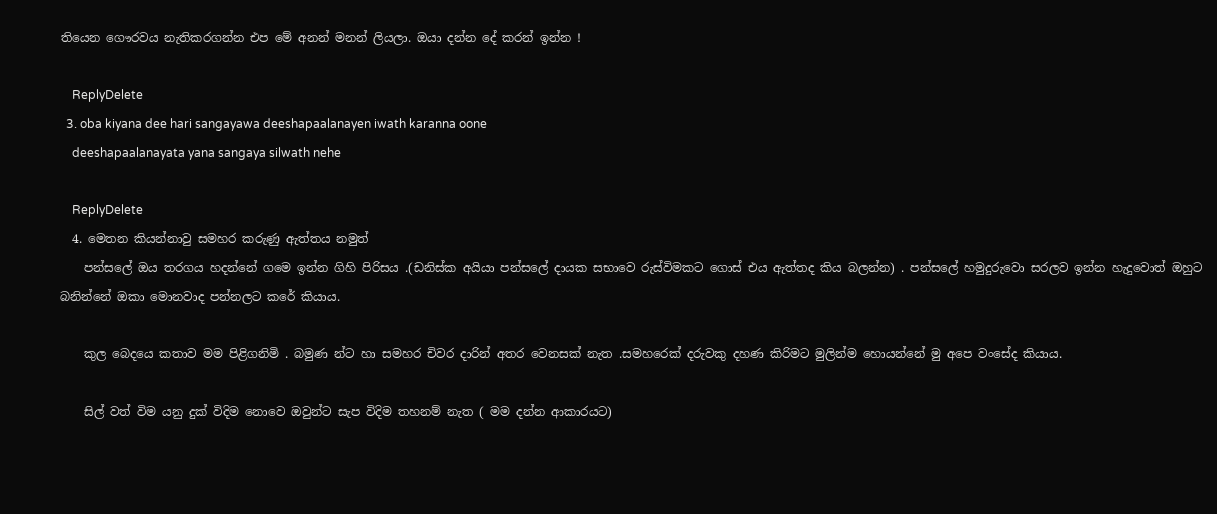තියෙන ගෞරවය නැතිකරගන්න එප මේ අනන් මනන් ලියලා. ඔයා දන්න දේ කරන් ඉන්න !

    ReplyDelete
  3. oba kiyana dee hari sangayawa deeshapaalanayen iwath karanna oone
    deeshapaalanayata yana sangaya silwath nehe

    ReplyDelete
  4. මෙතන කියන්නාවු සමහර කරුණු ඇත්තය නමුත්
    පන්සලේ ඔය තරගය හදන්නේ ගමෙ ඉන්න ගිහි පිරිසය .(ඩනිස්ක අයියා පන්සලේ දායක සභාවෙ රුස්විමකට ගොස් එය ඇත්තද කිය බලන්න) . පන්සලේ හමුදුරුවො සරලව ඉන්න හැදුවොත් ඔහුට බනින්නේ ඔකා මොනවාද පන්නලට කරේ කියාය.

    කුල බෙදයෙ කතාව මම පිළිගනිමි . බමුණ න්ට හා සමහර චිවර දාරින් අතර වෙනසක් නැත .සමහරෙක් දරුවකු දහණ කිරිමට මුලින්ම හොයන්නේ මු අපෙ වංසේද කියාය.

    සිල් වත් විම යනු දුක් විදිම නොවෙ ඔවුන්ට සැප විදිම තහනම් නැත ( මම දන්න ආකාරයට)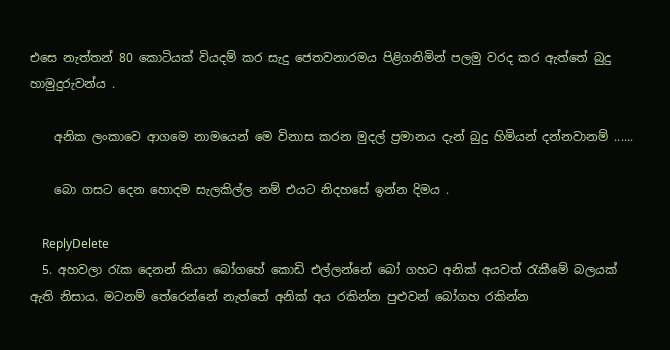එසෙ නැත්තන් 80 කොටියක් වියදම් කර සැදු ජෙතවනාරමය පිළිගනිමින් පලමු වරද කර ඇත්තේ බුදු හාමුදුරුවන්ය .

    අනික ලංකාවෙ ආගමෙ නාමයෙන් මෙ විනාස කරන මුදල් ප්‍රමානය දැන් බුදු හිමියන් දන්නවානම් ......

    බො ගසට දෙන හොදම සැලකිල්ල නම් එයට නිදහසේ ඉන්න දිමය .

    ReplyDelete
  5. අහවලා රැක දෙනන් කියා බෝගහේ කොඩි එල්ලන්නේ බෝ ගහට අනික් අයවත් රැකීමේ බලයක් ඇති නිසාය. මටනම් තේරෙන්නේ නැත්තේ අනික් අය රකින්න පුළුවන් බෝගහ රකින්න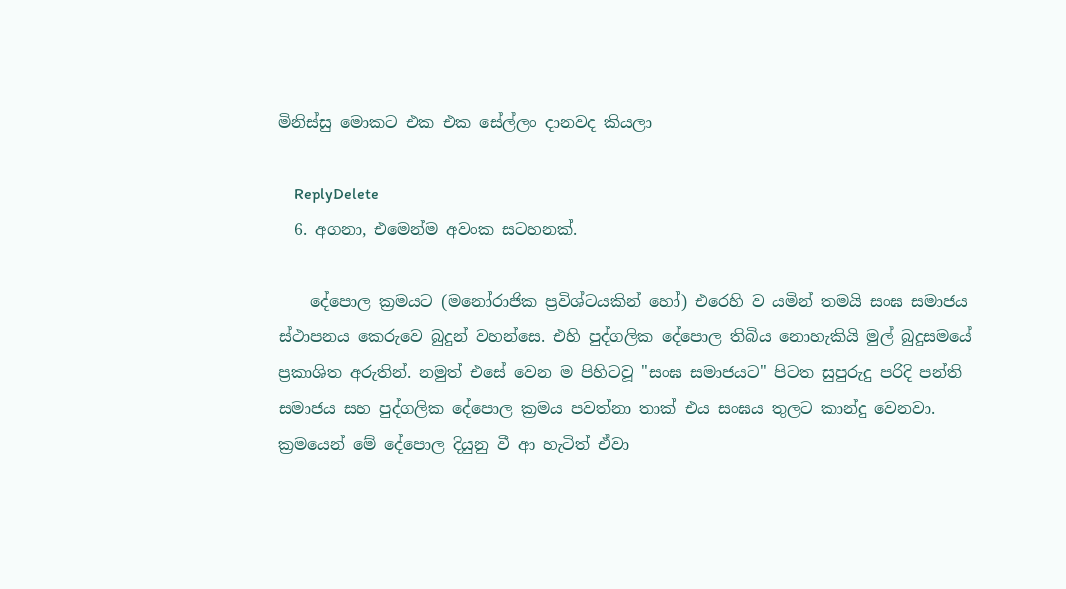මිනිස්සු මොකට එක එක සේල්ලං දානවද කියලා

    ReplyDelete
  6. අගනා, එමෙන්ම අවංක සටහනක්.

    දේපොල ක්‍රමයට (මනෝරාජික ප්‍රවිශ්ටයකින් හෝ) එරෙහි ව යමින් තමයි සංඝ සමාජය ස්ථාපනය කෙරුවෙ බුදුන් වහන්සෙ. එහි පුද්ගලික දේපොල තිබිය නොහැකියි මුල් බුදුසමයේ ප්‍රකාශිත අරුතින්. නමුත් එසේ වෙන ම පිහිටවූ "සංඝ සමාජයට" පිටත සුපුරුදු පරිදි පන්ති සමාජය සහ පුද්ගලික දේපොල ක්‍රමය පවත්නා තාක් එය සංඝය තුලට කාන්දු වෙනවා. ක්‍රමයෙන් මේ දේපොල දියුනු වී ආ හැටිත් ඒවා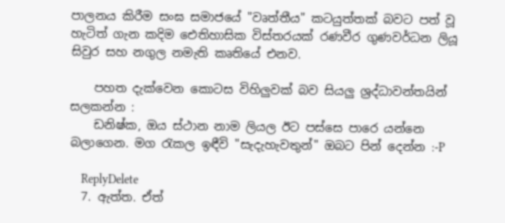පාලනය කිරීම සංඝ සමාජයේ "වෘත්තීය" කටයුත්තක් බවට පත් වූ හැටිත් ගැන කදිම ඓතිහාසික විස්තරයක් රණවීර ගුණවර්ධන ලියූ සිවුර සහ නගුල නමැති කෘතියේ එනව.

    පහත දැක්වෙන කොටස විහිලුවක් බව සියලු ශ්‍රද්ධාවන්තයින් සලකන්න :
    ඩනිෂ්ක, ඔය ස්ථාන නාම ලියල ඊට පස්සෙ පාරෙ යන්නෙ බලාගෙන. මග රැකල ඉඳීවි "සැදැහැවතුන්" ඔබට පින් දෙන්න :-P

    ReplyDelete
  7. ඇත්ත. ඒත්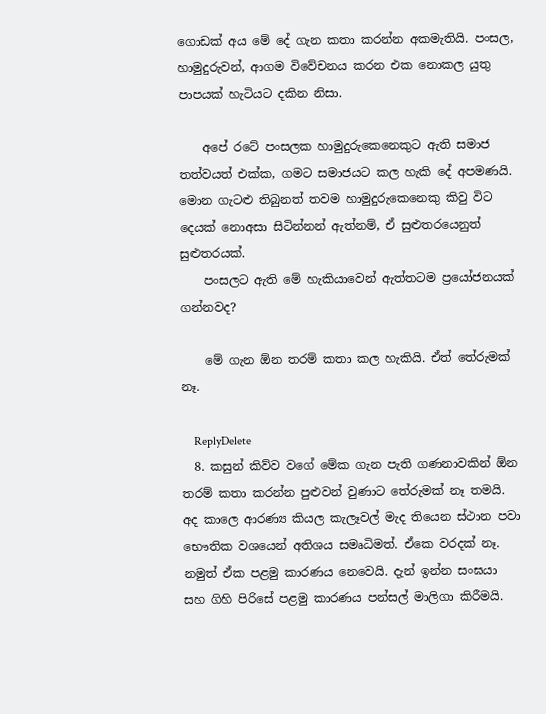ගොඩක් අය මේ දේ ගැන කතා කරන්න අකමැතියි. පංසල, හාමුදුරුවන්, ආගම විවේචනය කරන එක නොකල යුතු පාපයක් හැටියට දකින නිසා.

    අපේ රටේ පංසලක හාමුදුරුකෙනෙකුට ඇති සමාජ තත්වයත් එක්ක, ගමට සමාජයට කල හැකි ‍දේ අපමණයි. මොන ගැටළු තිබුනත් තවම හාමුදුරුකෙනෙකු කිවු විට දෙයක් නොඅසා සිටින්නන් ඇත්නම්, ඒ සුළුත‍රයෙනුත් සුළුතරයක්.
    පංසලට ඇති ‍මේ හැකියාවෙන් ඇත්තටම ප්‍රයෝජනයක් ගන්නවද?

    මේ ගැන ඕන තරම් කතා කල හැකියි. ඒත් තේරුමක් නෑ.

    ReplyDelete
  8. කසුන් කිව්ව වගේ මේක ගැන පැති ගණනාවකින් ඕන තරම් කතා කරන්න පුළුවන් වුණාට තේරුමක් නෑ තමයි. අද කාලෙ ආරණ්‍ය කියල කැලෑවල් මැද තියෙන ස්ථාන පවා භෞතික වශයෙන් අතිශය සමෘධිමත්. ඒකෙ වරදක් නෑ. නමුත් ඒක පළමු කාරණය නෙවෙයි. දැන් ඉන්න සංඝයා සහ ගිහි පිරිසේ පළමු කාරණය පන්සල් මාලිගා කිරීමයි.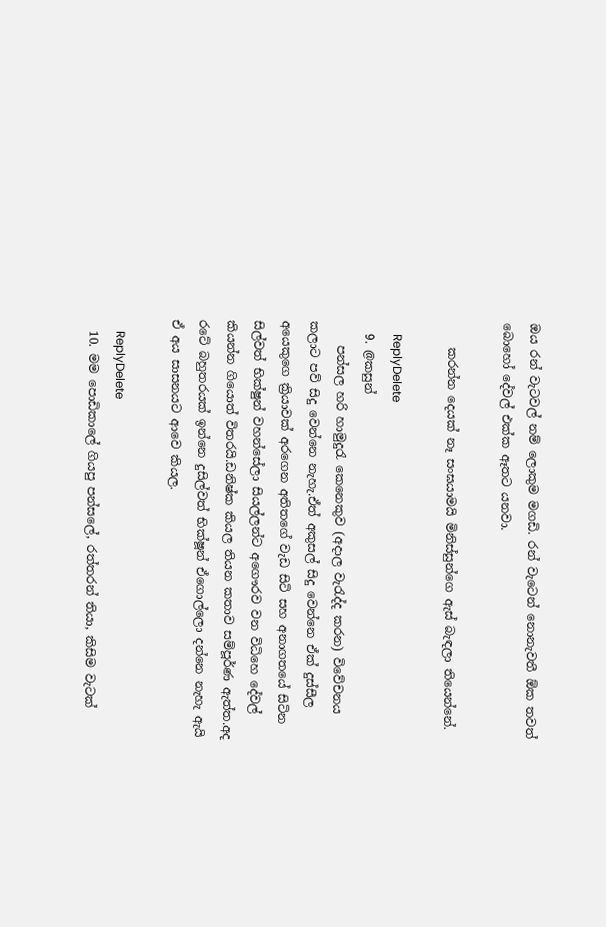ඔය රන් වැටවල් නම් ලොකුම මගඩි. රන් වැටෙන් නොනැවතී ඕක තවත් බොහෝ දේවල් එක්ක ඈතට යනවා.

    කරන්න දෙයක් නෑ සංඝයාමයි මිනිස්සුන්ගෙ ඇස් බැඳලා තියෙන්නේ.

    ReplyDelete
  9. @කසුන්
    පන්සල හරි හාමුදුරැ කෙනෙකුව (අදාල වැරැද්ද කරන) විවේචනය කලාට පව් සිදු වෙන්නෙ නැහැ.ඒත් අකුසල් සිදු වෙන්නෙ ඒක් දුස්සීල අයෙකුගෙ ක්‍රියාවක් අරගෙන අතිතගේ වැඩ සිටි සහ අනාගතයේ සිටින සිල්වත් භික්ෂුන් වහන්සේලා සියල්ලන්ට අගෞරව වන විධිහෙ දේවල් කියන්න ගියොත් විතරයි.ඩනිෂ්ක කියල තියන කතාව සම්පූර්ණ ඇත්ත.අද ර‍ටේ බහුතරයක් ඉන්නෙ දුසිල්වත් භික්ෂූන් ඒගොල්ලො දන්නෙ නැහැ ඇයි ඒ අය සාසනයට ආවෙ කියල.

    ReplyDelete
  10. මම පොඩිකාලේ ගියපු පන්සලේ, රත්තරන් තියා, කිසිම වැටක්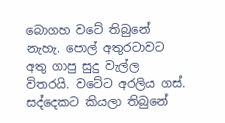බොගහ වටේ තිබුනේ නැහැ. පොල් අතුරටාවට අතු ගාපු සුදු වැල්ල විතරයි. වටේට අරලිය ගස්. සද්දෙකට කියලා තිබුනේ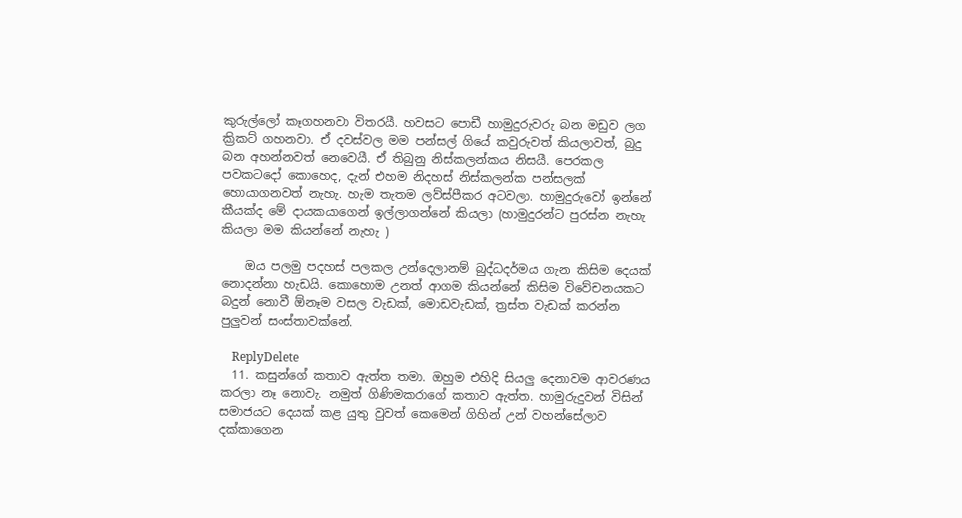කුරුල්ලෝ කෑගහනවා විතරයී. හවසට පොඩී හාමුදුරුවරු බන මඩුව ලග ක්‍රිකට් ගහනවා. ඒ දවස්වල මම පන්සල් ගියේ කවුරුවත් කියලාවත්, බුදු බන අහන්නවත් නෙවෙයී. ඒ තිබුනු නිස්කලන්කය නිසයී. පෙරකල පවකටදෝ කොහෙද, දැන් එහම නිදහස් නිස්කලන්ක පන්සලක් හොයාගනවත් නැහැ. හැම තැතම ලව්ස්පීකර අටවලා. හාමුදුරුවෝ ඉන්නේ කීයක්ද මේ දායකයාගෙන් ඉල්ලාගන්නේ කියලා (හාමුදුරන්ට පුරස්න නැහැ කියලා මම කියන්නේ නැහැ )

    ඔය පලමු පදහස් පලකල උන්දෙලානම් බුද්ධදර්මය ගැන කිසිම දෙයක් නොදන්නා හැඩයි. කොහොම උනත් ආගම කියන්නේ කිසිම විවේචනයකට බදුන් නොවී ඕනෑම වසල වැඩක්, මොඩවැඩක්, ත්‍රස්ත වැඩක් කරන්න පුලුවන් සංස්තාවක්නේ.

    ReplyDelete
  11. කසුන්ගේ කතාව ඇත්ත තමා. ඔහුම එහිදි සියලු දෙනාවම ආවරණය කරලා නෑ නොවැ. නමුත් ගිණිමකරාගේ කතාව ඇත්ත. හාමුරුදුවන් විසින් සමාජයට දෙයක් කළ යුතු වුවත් කෙමෙන් ගිහින් උන් වහන්සේලාව දක්කාගෙන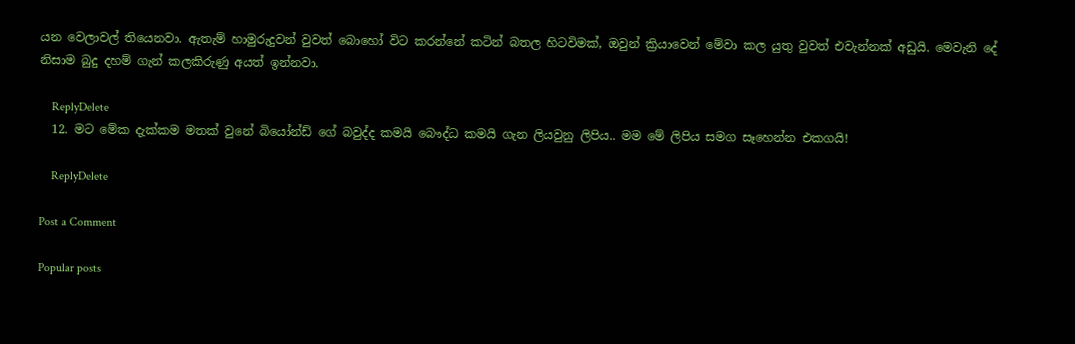යන වෙලාවල් තියෙනවා. ඇතැම් හාමුරුදුවන් වුවත් බොහෝ විට කරන්නේ කටින් බතල හිටවිමක්, ඔවුන් ක්‍රියාවෙන් මේවා කල යුතු වුවත් එවැන්නක් අඩුයි. මෙවැනි දේ නිසාම බුදු දහම් ගැන් කලකිරුණු අයත් ඉන්නවා.

    ReplyDelete
  12. මට මේක දැක්කම මතක් වුනේ බියෝන්ඩ් ගේ බවුද්ද කමයි බෞද්ධ කමයි ගැන ලියවුනු ලිපිය.. මම මේ ලිපිය සමග සෑහෙන්න එකගයි!

    ReplyDelete

Post a Comment

Popular posts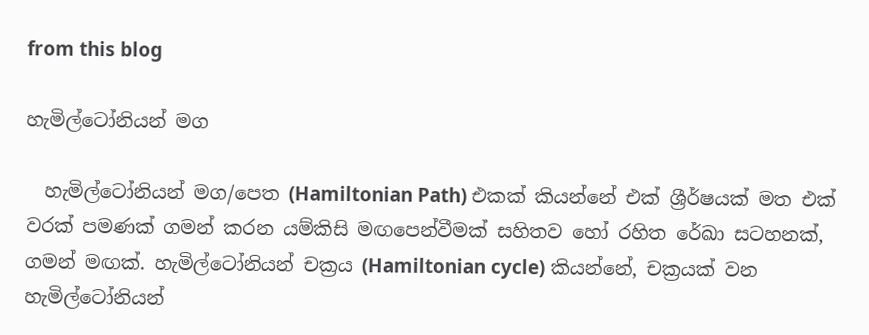from this blog

හැමිල්ටෝනියන් මග

  හැමිල්ටෝනියන් මග/පෙත (Hamiltonian Path) එකක් කියන්නේ එක් ශ්‍රීර්ෂයක් මත එක් වරක් පමණක් ගමන් කරන යම්කිසි මඟපෙන්වීමක් සහිතව හෝ රහිත රේඛා සටහනක්, ගමන් මඟක්. හැමිල්ටෝනියන් චක්‍රය (Hamiltonian cycle) කියන්නේ, චක්‍රයක් වන හැමිල්ටෝනියන්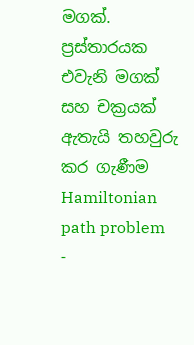මගක්. ප්‍රස්තාරයක එවැනි මගක් සහ චක්‍රයක් ඇතැයි තහවුරු කර ගැණීම  Hamiltonian path problem -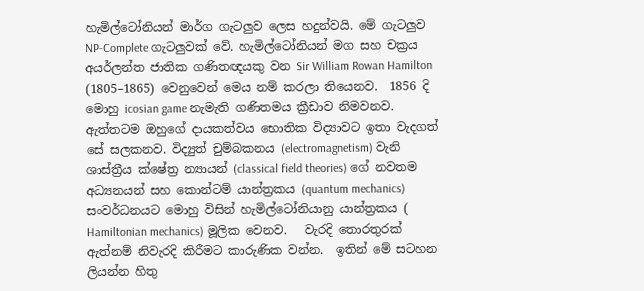හැමිල්ටෝනියන් මාර්ග ගැටලුව ලෙස හදුන්වයි. මේ ගැටලුව NP-Complete ගැටලුවක් වේ. හැමිල්ටෝනියන් මග සහ චක්‍රය අයර්ලන්ත ජාතික ගණිතඥයකු වන Sir William Rowan Hamilton (1805–1865) වෙනුවෙන් මෙය නම් කරලා තියෙනව.  1856 දි මොහු icosian game නැමැති ගණිතමය ක්‍රීඩාව නිමවනව. ඇත්තටම ඔහුගේ දායකත්වය භොතික විද්‍යාවට ඉතා වැදගත් සේ සලකනව. විද්‍යුත් චුම්බකනය (electromagnetism) වැනි ශාස්ත්‍රීය ක්ෂේත්‍ර න්‍යායන් (classical field theories) ගේ නවතම අධ්‍යනයන් සහ කොන්ටම් යාන්ත්‍රකය (quantum mechanics) සංවර්ධනයට මොහු විසින් හැමිල්ටෝනියානු යාන්ත්‍රකය ( Hamiltonian mechanics) මූලික වෙනව.   වැරදි තොරතුරක් ඇත්නම් නිවැරදි කිරීමට කාරුණික වන්න.  ඉතින් මේ සටහන ලියන්න හිතු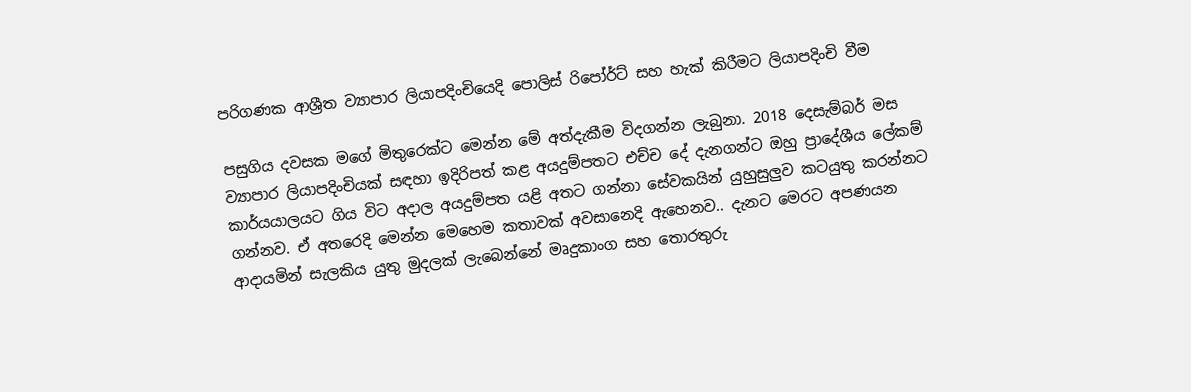පරිගණක ආශ්‍රීත ව්‍යාපාර ලියාපදිංචියෙදි පොලිස් රිපෝර්ට් සහ හැක් කිරීමට ලියාපදිංචි වීම

පසුගිය දවසක මගේ මිතුරෙක්ට මෙන්න මේ අත්දැකීම විදගන්න ලැබුනා. 2018 දෙසැම්බර් මස ව්‍යාපාර ලියාපදිංචියක් සඳහා ඉදිරිපත් කළ අයදුම්පතට එච්ච දේ දැනගන්ට ඔහු ප්‍රාදේශීය ලේකම් කාර්යයාලයට ගිය විට අදාල අයදුම්පත යළි අතට ගන්නා සේවකයින් යුහුසුලුව කටයුතු කරන්නට ගන්නව. ඒ අතරෙදි මෙන්න මෙහෙම කතාවක් අවසානෙදි ඇහෙනව.. දැනට මෙරට අපණයන ආදායමින් සැලකිය යුතු මුදලක් ලැබෙන්නේ මෘදුකාංග සහ තොරතුරු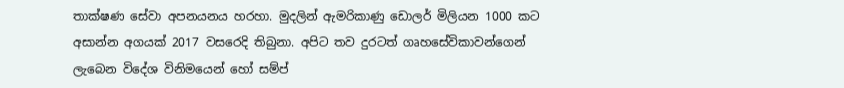තාක්ෂණ සේවා අපනයනය හරහා. මුදලින් ඇමරිකාණු ඩොලර් මිලියන 1000 කට අසාන්න අගයක් 2017 වසරෙදි තිබුනා. අපිට තව දුරටත් ගෘහසේවිකාවන්ගෙන් ලැබෙන විදේශ විනිමයෙන් හෝ සම්ප් ‍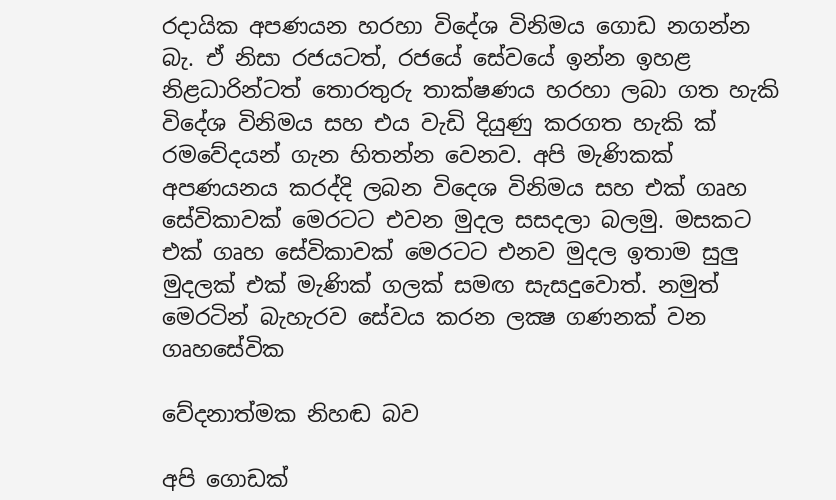රදායික අපණයන හරහා විදේශ විනිමය ගොඩ නගන්න බැ. ඒ නිසා රජයටත්, රජයේ සේවයේ ඉන්න ඉහළ නිළධාරින්ටත් තොරතුරු තාක්ෂණය හරහා ලබා ගත හැකි විදේශ විනිමය සහ එය වැඩි දියුණු කරගත හැකි ක් ‍ රමවේදයන් ගැන හිතන්න වෙනව. අපි මැණිකක් අපණයනය කරද්දි ලබන විදෙශ විනිමය සහ එක් ගෘහ සේවිකාවක් මෙරටට එවන මුදල සසදලා බලමු. මසකට එක් ගෘහ සේවිකාවක් මෙරටට එනව මුදල ඉතාම සුලු මුදලක් එක් මැණික් ගලක් සමඟ සැසදුවොත්. නමුත් මෙරටින් බැහැරව සේවය කරන ලක්‍ෂ ගණනක් වන ගෘහසේවික

වේදනාත්මක නිහඬ බව

අපි ගොඩක්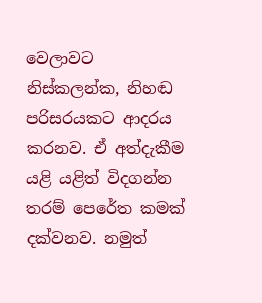වෙලාවට නිස්කලන්ක, නිහඬ පරිසරයකට ආදරය කරනව. ඒ අත්දැකීම යළි යළිත් විදගන්න තරම් පෙරේත කමක් දක්වනව. නමුත්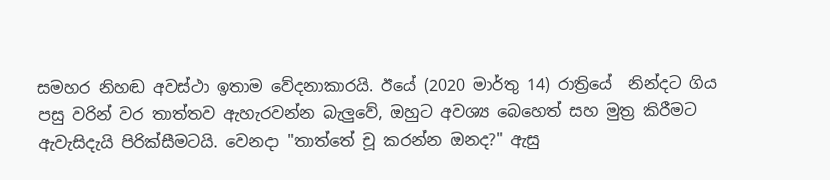සමහර නිහඬ අවස්ථා ඉතාම වේදනාකාරයි. ඊයේ (2020 මාර්තු 14) රාත්‍රියේ  නින්දට ගිය පසු වරින් වර තාත්තව ඇහැරවන්න බැලුවේ, ඔහුට අවශ්‍ය බෙහෙත් සහ මුත්‍ර කිරීමට ඇවැසිදැයි පිරික්සීමටයි. වෙනදා "තාත්තේ චූ කරන්න ඔනද?" ඇසු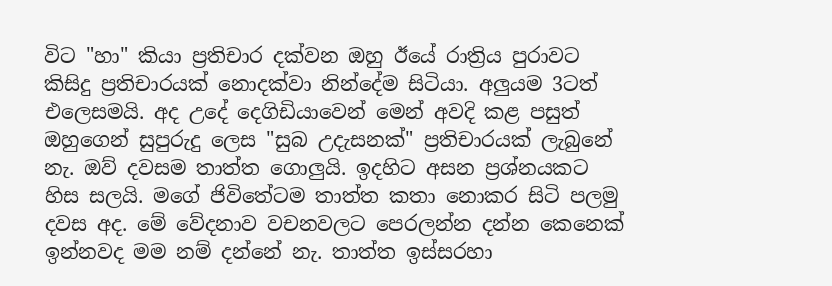විට "හා" කියා ප්‍රතිචාර දක්වන ඔහු ඊයේ රාත්‍රිය පුරාවට කිසිදු ප්‍රතිචාරයක් නොදක්වා නින්දේම සිටියා. අලුයම 3ටත් එලෙසමයි. අද උදේ දෙගිඩියාවෙන් මෙන් අවදි කළ පසුත් ඔහුගෙන් සුපුරුදු ලෙස "සුබ උදැසනක්" ප්‍රතිචාරයක් ලැබුනේ නැ. ඔව් දවසම තාත්ත ගොලුයි. ඉදහිට අසන ප්‍රශ්නයකට හිස සලයි. මගේ ජිවිතේටම තාත්ත කතා නොකර සිටි පලමු දවස අද. මේ වේදනාව වචනවලට පෙරලන්න දන්න කෙනෙක් ඉන්නවද මම නම් දන්නේ නැ. තාත්ත ඉස්සරහා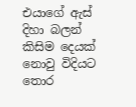එයාගේ ඇස් දිහා බලන් කිසිම දෙයක් නොවු විදියට තොර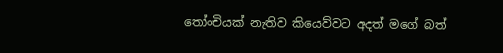තෝංචියක් නැතිව කියෙව්වට අදත් මගේ බත්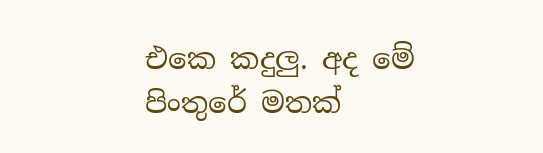එකෙ කදුලු. අද මේ පිංතුරේ මතක්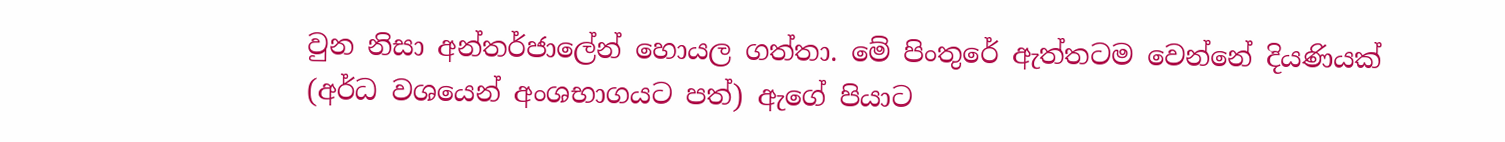වුන නිසා අන්තර්ජාලේන් හොයල ගත්තා. මේ පිංතුරේ ඇත්තටම වෙන්නේ දියණියක් (අර්ධ වශයෙන් අංශභාගයට පත්) ඇගේ පියාට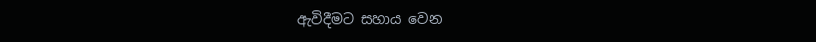ඇවිදීමට සහාය වෙන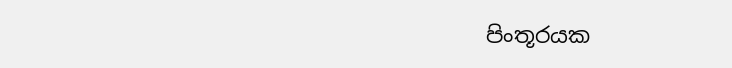පිංතූරයක